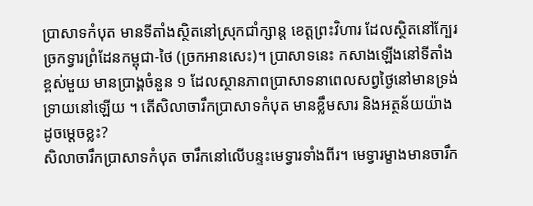ប្រាសាទកំបុត មានទីតាំងស្ថិតនៅស្រុកជាំក្សាន្ត ខេត្តព្រះវិហារ ដែលស្ថិតនៅក្បែរច្រកទ្វារព្រំដែនកម្ពុជា-ថៃ (ច្រកអានសេះ)។ ប្រាសាទនេះ កសាងឡើងនៅទីតាំងខ្ពស់មួយ មានប្រាង្គចំនួន ១ ដែលស្ថានភាពប្រាសាទនាពេលសព្វថ្ងៃនៅមានទ្រង់ទ្រាយនៅឡើយ ។ តើសិលាចារឹកប្រាសាទកំបុត មានខ្លឹមសារ និងអត្ថន័យយ៉ាងដូចម្តេចខ្លះ?
សិលាចារឹកប្រាសាទកំបុត ចារឹកនៅលើបន្ទះមេទ្វារទាំងពីរ។ មេទ្វារម្ខាងមានចារឹក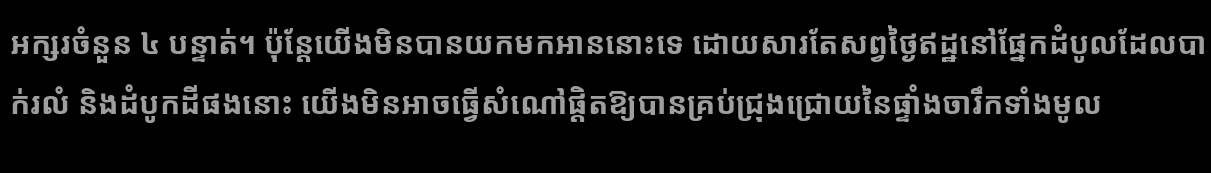អក្សរចំនួន ៤ បន្ទាត់។ ប៉ុន្តែយើងមិនបានយកមកអាននោះទេ ដោយសារតែសព្វថ្ងៃឥដ្ឋនៅផ្នែកដំបូលដែលបាក់រលំ និងដំបូកដីផងនោះ យើងមិនអាចធ្វើសំណៅផ្តិតឱ្យបានគ្រប់ជ្រុងជ្រោយនៃផ្ទាំងចារឹកទាំងមូល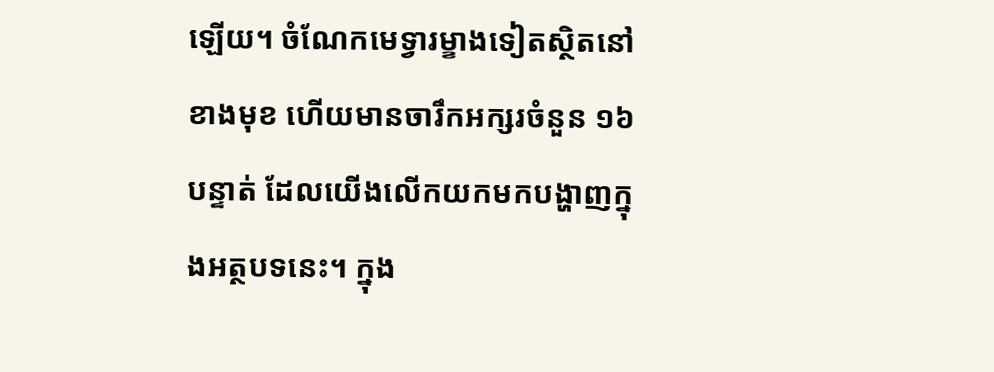ឡើយ។ ចំណែកមេទ្វារម្ខាងទៀតស្ថិតនៅខាងមុខ ហើយមានចារឹកអក្សរចំនួន ១៦បន្ទាត់ ដែលយើងលើកយកមកបង្ហាញក្នុងអត្ថបទនេះ។ ក្នុង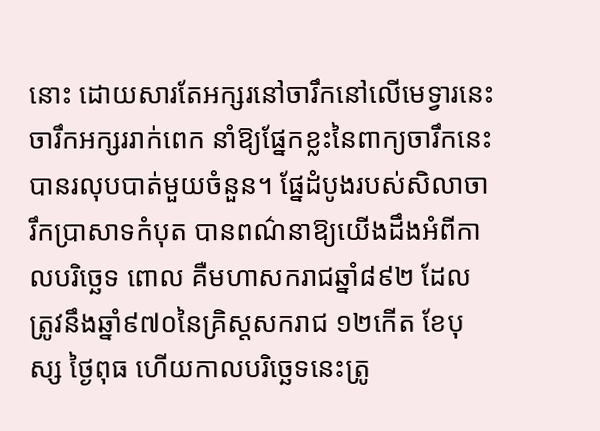នោះ ដោយសារតែអក្សរនៅចារឹកនៅលើមេទ្វារនេះចារឹកអក្សររាក់ពេក នាំឱ្យផ្នែកខ្លះនៃពាក្យចារឹកនេះបានរលុបបាត់មួយចំនួន។ ផ្នែដំបូងរបស់សិលាចារឹកប្រាសាទកំបុត បានពណ៌នាឱ្យយើងដឹងអំពីកាលបរិច្ឆេទ ពោល គឺមហាសករាជឆ្នាំ៨៩២ ដែលត្រូវនឹងឆ្នាំ៩៧០នៃគ្រិស្តសករាជ ១២កើត ខែបុស្ស ថ្ងៃពុធ ហើយកាលបរិច្ឆេទនេះត្រូ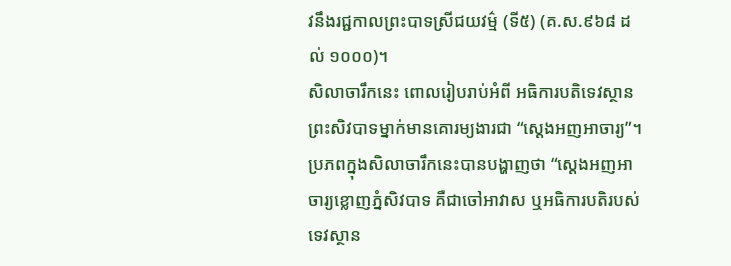វនឹងរជ្ជកាលព្រះបាទស្រីជយវម៌្ម (ទី៥) (គ.ស.៩៦៨ ដល់ ១០០០)។
សិលាចារឹកនេះ ពោលរៀបរាប់អំពី អធិការបតិទេវស្ថានព្រះសិវបាទម្នាក់មានគោរម្យងារជា “ស្តេងអញអាចារ្យ”។ ប្រភពក្នុងសិលាចារឹកនេះបានបង្ហាញថា “ស្តេងអញអាចារ្យខ្លោញភ្នំសិវបាទ គឺជាចៅអាវាស ឬអធិការបតិរបស់ទេវស្ថាន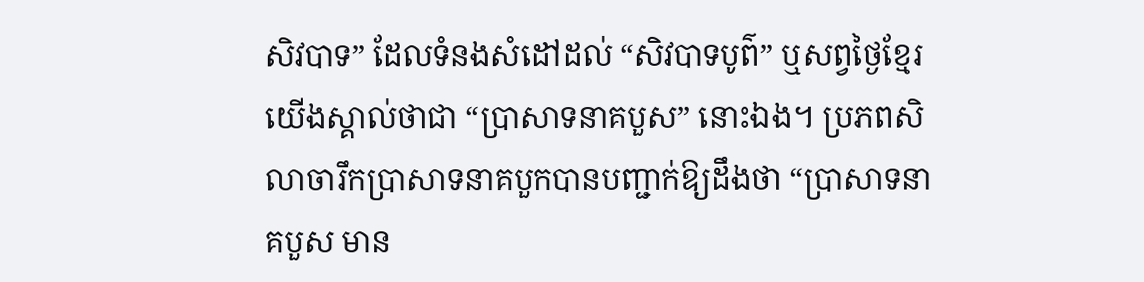សិវបាទ” ដែលទំនងសំដៅដល់ “សិវបាទបូព៌” ឬសព្វថ្ងៃខ្មែរយើងស្គាល់ថាជា “ប្រាសាទនាគបួស” នោះឯង។ ប្រភពសិលាចារឹកប្រាសាទនាគបួកបានបញ្ជាក់ឱ្យដឹងថា “ប្រាសាទនាគបួស មាន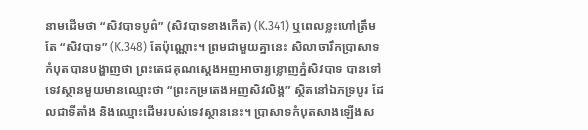នាមដើមថា “សិវបាទបូព៌” (សិវបាទខាងកើត) (K.341) ឬពេលខ្លះហៅត្រឹមតែ “សិវបាទ” (K.348) តែប៉ុណ្ណោះ។ ព្រមជាមួយគ្នានេះ សិលាចារឹកប្រាសាទកំបុតបានបង្ហាញថា ព្រះតេជគុណស្តេងអញអាចារ្យខ្លោញភ្នំសិវបាទ បានទៅទេវស្ថានមួយមានឈ្មោះថា “ព្រះកម្រតេងអញសិវលិង្គ” ស្ថិតនៅឯភទ្របូរ ដែលជាទីតាំង និងឈ្មោះដើមរបស់ទេវស្ថាននេះ។ ប្រាសាទកំបុតសាងឡើងស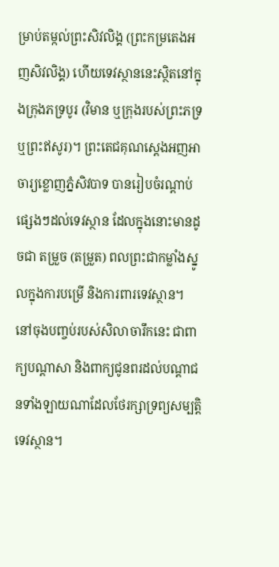ម្រាប់តម្កល់ព្រះសិវលិង្គ (ព្រះកម្រតេងអញសិវលិង្គ) ហើយទេវស្ថាននេះស្ថិតនៅក្នុងក្រុងភទ្របូរ (វិមាន ឬក្រុងរបស់ព្រះភទ្រ ឬព្រះឥសូរ)។ ព្រះតេជគុណស្តេងអញអាចារ្យខ្លោញភ្នំសិវបាទ បានរៀបចំរណ្ដាប់ផ្សេងៗដល់ទេវស្ថាន ដែលក្នុងនោះមានដូចជា តម្រួច (តម្រួត) ពលព្រះជាកម្លាំងស្នូលក្នុងការបម្រើ និងការពារទេវស្ថាន។ នៅចុងបញ្ចប់របស់សិលាចារឹកនេះ ជាពាក្យបណ្ដាសា និងពាក្យជូនពរដល់បណ្តាជនទាំងឡាយណាដែលថែរក្សាទ្រព្យសម្បត្តិទេវស្ថាន។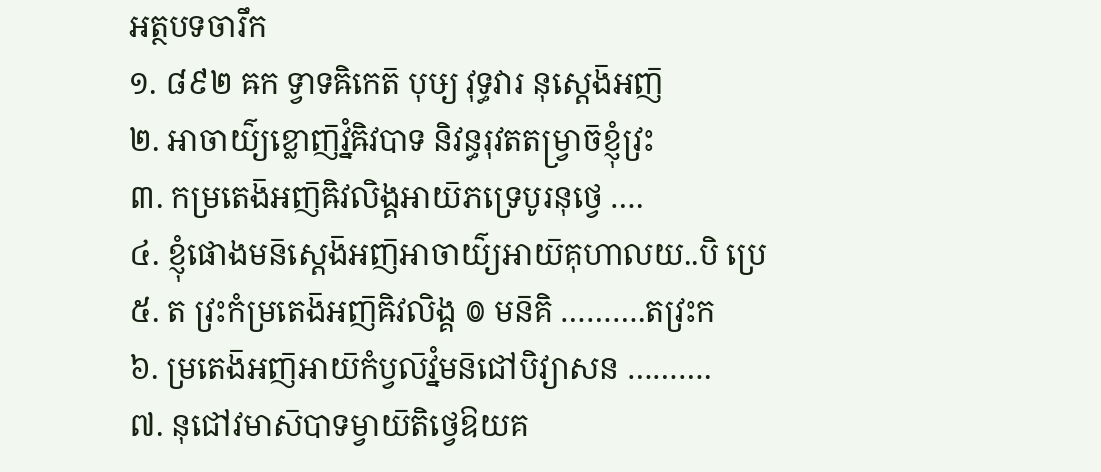អត្ថបទចារឹក
១. ៨៩២ ឝក ទ្វាទឝិកេត៑ បុឞ្យ វុទ្ធវារ នុស្តេង៑អញ៑
២. អាចាយ៌្យខ្លោញ៑វ្នំឝិវបាទ និវន្ធរុវតតម្រ្វាច៑ខ្ញុំវ្រះ
៣. កម្រតេង៑អញ៑ឝិវលិង្គអាយ៑ភទ្រេបូរនុថ្វេ ….
៤. ខ្ញុំផោងមន៑ស្តេង៑អញ៑អាចាយ៌្យអាយ៑គុហាលយ..បិ ប្រេ
៥. ត វ្រះកំម្រតេង៑អញ៑ឝិវលិង្គ ៙ មន៑គិ ……….តវ្រះក
៦. ម្រតេង៑អញ៑អាយ៑កំប្វល៑វ្នំមន៑ជៅបិវ្យាសន ……….
៧. នុជៅវមាស៑បាទម្វាយ៑តិថ្វេឱយគ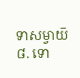ទាសម្វាយ៑
៨. ទោ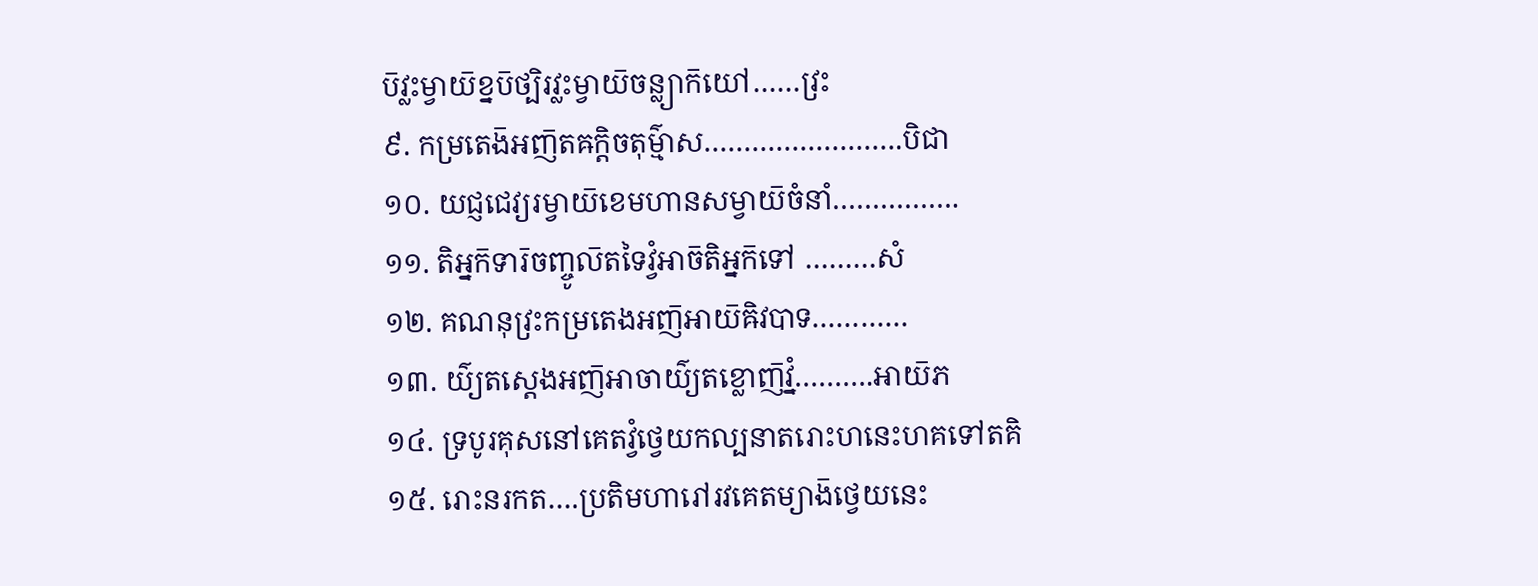ប៑វ្លះម្វាយ៑ខ្នប៑ថ្បិរវ្លះម្វាយ៑ចន្ល្យាក៑យៅ……វ្រះ
៩. កម្រតេង៑អញ៑តឝក្តិចតុម៌្មាស…………………….បិជា
១០. យជ្ញជេវ្យរម្វាយ៑ខេមហានសម្វាយ៑ចំនាំ…………….
១១. តិអ្នក៑ទារ៑ចញ្ចូល៑តទៃវ្វំអាច៑តិអ្នក៑ទៅ ………សំ
១២. គណនុវ្រះកម្រតេងអញ៑អាយ៑ឝិវបាទ…………
១៣. យ៌្យតស្តេងអញ៑អាចាយ៌្យតខ្លោញ៑វ្នំ……….អាយ៑ភ
១៤. ទ្របូរគុសនៅគេតវ្វំថ្វេយកល្បនាតរោះហនេះហគទៅតគិ
១៥. រោះនរកត….ប្រតិមហារៅរវគេតម្យាង៑ថ្វេយនេះ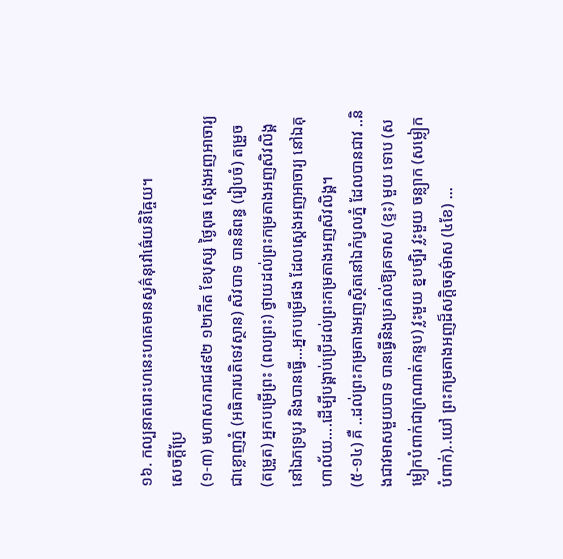១៦. កល្បនាតរោះហនេះហគេមានស្វគ៌នុវៅធ៌េយនិឝ្ចៃយ។
សេចក្តីប្រែ
(១-៣) មហាសករាជ៨៩២ ១២កើត ខែបុស្ស ថ្ងៃពុធ ស្តេងអញអាចារ្យ ជាខ្លោញភ្នំ (អធិការបតិទេវស្ថាន) សិវបាទ បាននិពន្ធ (រៀបចំ) តម្រួច (តម្រួត) អ្នកបម្រើព្រះ (ពលព្រះ) ថ្វាយដល់ព្រះកម្រតាងអញសិវលិង្គនៅឯភទ្របូរ និងបានធ្វើ…អ្នកបម្រើផង ដែលស្តេងអញអាចារ្យ នៅឯគុហាល័យ….ដើម្បីបង្គាប់ប្រើដល់ព្រះកម្រតាងអញសិវលិង្គ។
(៥-១៤) គឺ ..ដល់ព្រះកម្រតាងអញស្ថិតនៅឯកំប្វលភ្នំ ដែលបានជាវ ..និងជាវមាសមួយបាទ បានធ្វើនិងប្រគល់ឱ្យគទាស (ខ្ទះ) មួយ ទោប (សម្លៀកបំពាក់ជាក្រណាត់កន្ទប) វ្លះមួយ ខ្នបថ្បិរ វ្លះមួយ ចន្ល្យាក (សម្លៀកបំពាក់)..យៅ ព្រះកម្រតាងអញដ៏សក្តិចតុម៌ាស (៤ខែ) …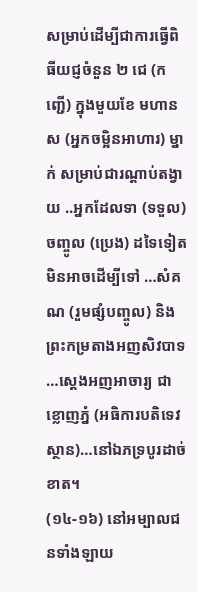សម្រាប់ដើម្បីជាការធ្វើពិធីយជ្ញចំនួន ២ ជេ (កញ្ជើ) ក្នុងមួយខែ មហានស (អ្នកចម្អិនអាហារ) ម្នាក់ សម្រាប់ជារណ្ដាប់តង្វាយ ..អ្នកដែលទា (ទទួល) ចញ្ចូល (ប្រេង) ដទៃទៀត មិនអាចដើម្បីទៅ …សំគណ (រួមផ្សំបញ្ចូល) និងព្រះកម្រតាងអញសិវបាទ …ស្តេងអញអាចារ្យ ជាខ្លោញភ្នំ (អធិការបតិទេវស្ថាន)…នៅឯភទ្របូរដាច់ខាត។
(១៤-១៦) នៅអម្បាលជនទាំងឡាយ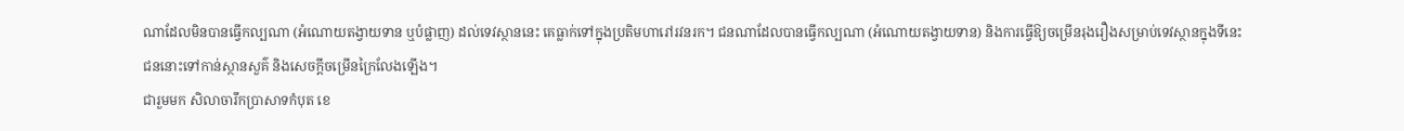ណាដែលមិនបានធ្វើកល្បណា (អំណោយតង្វាយទាន ឬបំផ្លាញ) ដល់ទេវស្ថាននេះ គេធ្លាក់ទៅក្នុងប្រតិមហារៅរវនរក។ ជនណាដែលបានធ្វើកល្បណា (អំណោយតង្វាយទាន) និងការធ្វើឱ្យចម្រើនរុងរឿងសម្រាប់ទេវស្ថានក្នុងទីនេះ ជននោះទៅកាន់ស្ថានសួគ៌ និងសេចក្តីចម្រើនក្រៃលែងឡើង។
ជារួមមក សិលាចារឹកប្រាសាទកំបុត ខេ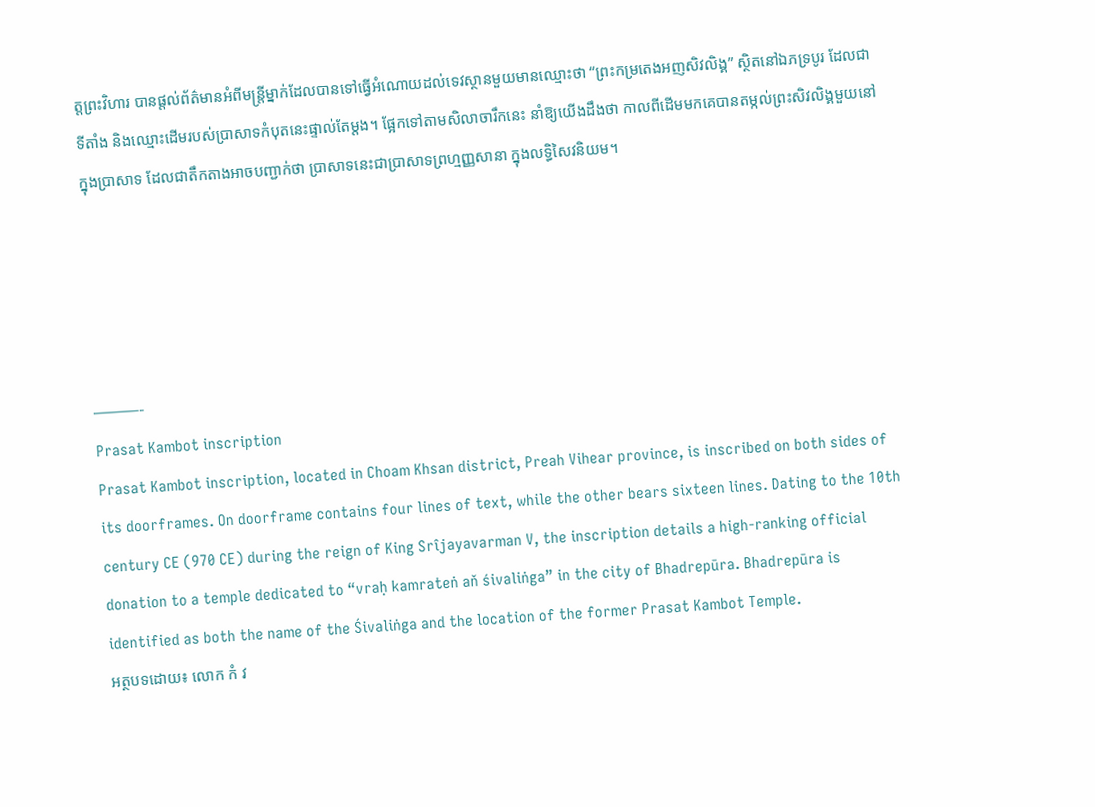ត្តព្រះវិហារ បានផ្តល់ព័ត៌មានអំពីមន្រ្តីម្នាក់ដែលបានទៅធ្វើអំណោយដល់ទេវស្ថានមួយមានឈ្មោះថា “ព្រះកម្រតេងអញសិវលិង្គ” ស្ថិតនៅឯភទ្របូរ ដែលជាទីតាំង និងឈ្មោះដើមរបស់ប្រាសាទកំបុតនេះផ្ទាល់តែម្តង។ ផ្អែកទៅតាមសិលាចារឹកនេះ នាំឱ្យយើងដឹងថា កាលពីដើមមកគេបានតម្កល់ព្រះសិវលិង្គមួយនៅក្នុងប្រាសាទ ដែលជាតឹកតាងអាចបញ្ជាក់ថា ប្រាសាទនេះជាប្រាសាទព្រហ្មញ្ញសានា ក្នុងលទ្ធិសៃវនិយម។





———-
Prasat Kambot inscription
Prasat Kambot inscription, located in Choam Khsan district, Preah Vihear province, is inscribed on both sides of its doorframes. On doorframe contains four lines of text, while the other bears sixteen lines. Dating to the 10th century CE (970 CE) during the reign of King Srîjayavarman V, the inscription details a high-ranking official donation to a temple dedicated to “vraḥ kamrateṅ aň śivaliṅga” in the city of Bhadrepūra. Bhadrepūra is identified as both the name of the Śivaliṅga and the location of the former Prasat Kambot Temple.
អត្ថបទដោយ៖ លោក កំ វ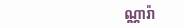ណ្ណារ៉ា